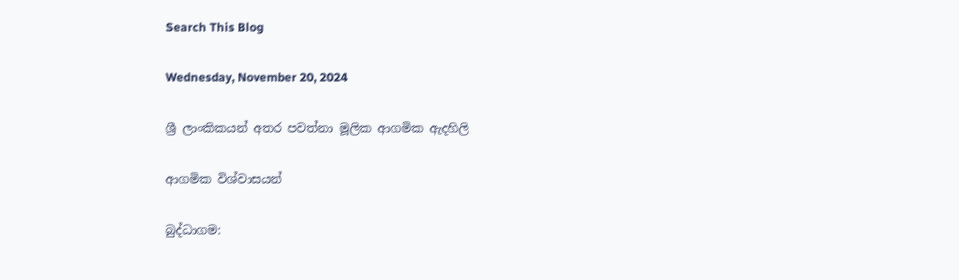Search This Blog

Wednesday, November 20, 2024

ශ්‍රී ලාංකිකයන් අතර පවත්නා මූලික ආගමික ඇදහිලි

ආගමික විශ්වාසයන්

බුද්ධාගම: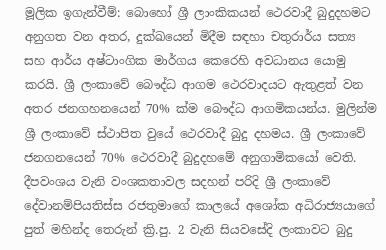මූලික ඉගැන්වීම්: බොහෝ ශ්‍රී ලාංකිකයන් ථෙරවාදී බුදුදහමට අනුගත වන අතර, දුක්ඛයෙන් මිදීම සඳහා චතුරාර්ය සත්‍ය සහ ආර්ය අෂ්ටාංගික මාර්ගය කෙරෙහි අවධානය යොමු කරයි. ශ්‍රී ලංකාවේ බෞද්ධ ආගම ථෙරවාදයට ඇතුළත් වන අතර ජනගහනයෙන් 70% ක්ම බෞද්ධ ආගමිකයන්ය. මුලින්ම ශ්‍රී ලංකාවේ ස්ථාපිත වුයේ ථෙරවාදී බුදු දහමය. ශ්‍රී ලංකාවේ ජනගනයෙන් 70% ථෙරවාදී බුදුදහමේ අනුගාමිකයෝ වෙති. දීපවංශය වැනි වංශකතාවල සදහන් පරිදි ශ්‍රී ලංකාවේ දේවානම්පියතිස්ස රජතුමා‍ගේ කාලයේ අශෝක අධිරාජ්‍යයාගේ පුත් මහින්ද තෙරුන් ක්‍රි.පු. 2 වැනි සියවසේදි ලංකාවට බුදු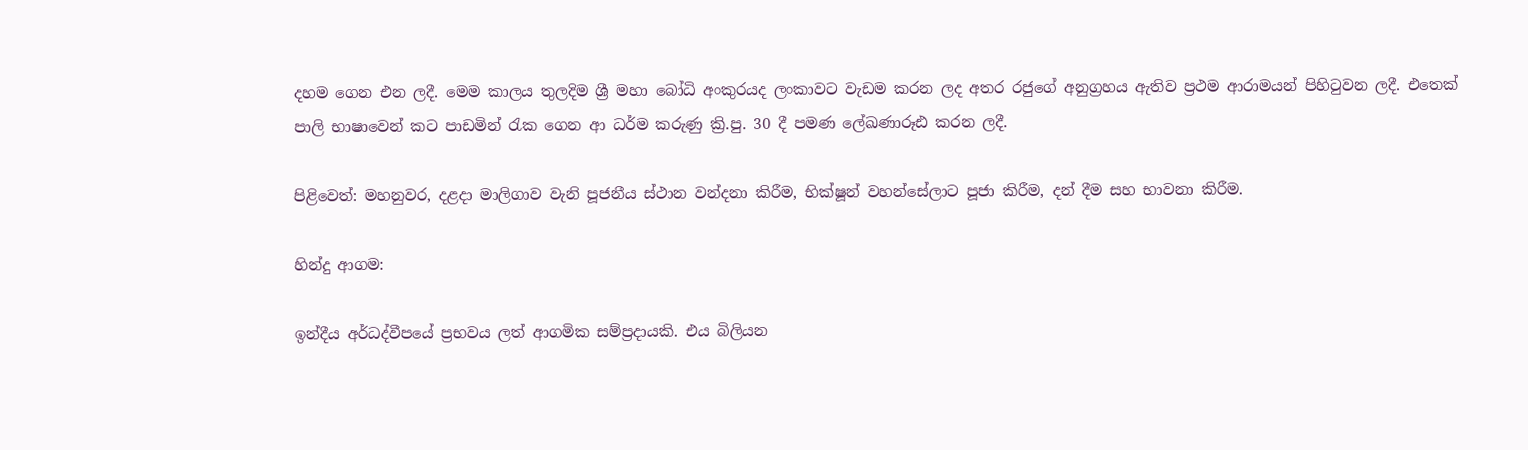දහම ගෙන එන ලදී. මෙම කාලය තුලදිම ශ්‍රී මහා බෝධි අංකුරයද ලංකාවට වැඩම කරන ලද අතර රජුගේ අනුග්‍රහය ඇතිව ප්‍රථම ආරාමයන් පිහිටුවන ලදී. එතෙක් පාලි භාෂාවෙන් කට පාඩමින් රැක ගෙන ආ ධර්ම කරුණු ක්‍රි.පු. 30 දී පමණ ලේඛණාරූඪ කරන ලදී.

පිළිවෙත්: මහනුවර, දළදා මාලිගාව වැනි පූජනීය ස්ථාන වන්දනා කිරීම, භික්ෂූන් වහන්සේලාට පූජා කිරීම, දන් දීම සහ භාවනා කිරීම.

හින්දු ආගම:

ඉන්දීය අර්ධද්වීපයේ ප්‍රභවය ලත් ආගමික සම්ප්‍රදායකි. එය බිලියන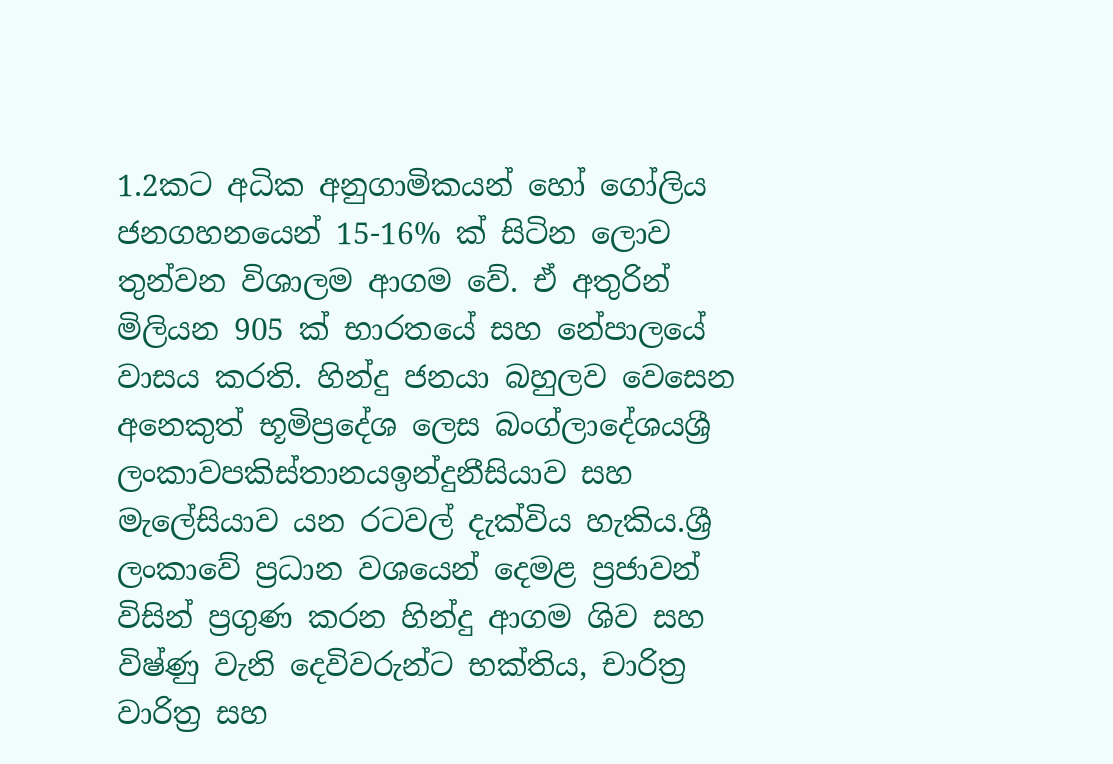1.2කට අධික අනුගාමිකයන් හෝ ගෝලිය ජනගහනයෙන් 15-16% ක් සිටින ලොව තුන්වන විශාලම ආගම වේ. ඒ අතුරින් මිලියන 905 ක් භාරතයේ සහ නේපාලයේ වාසය කරති. හින්දු ජනයා බහුලව වෙසෙන අනෙකුත් භූමිප්‍රදේශ ලෙස බංග්ලාදේශයශ්‍රී ලංකාවපකිස්තානයඉන්දුනීසියාව සහ මැලේසියාව යන රටවල් දැක්විය හැකිය.ශ්‍රී ලංකාවේ ප්‍රධාන වශයෙන් දෙමළ ප්‍රජාවන් විසින් ප්‍රගුණ කරන හින්දු ආගම ශිව සහ විෂ්ණු වැනි දෙවිවරුන්ට භක්තිය, චාරිත්‍ර වාරිත්‍ර සහ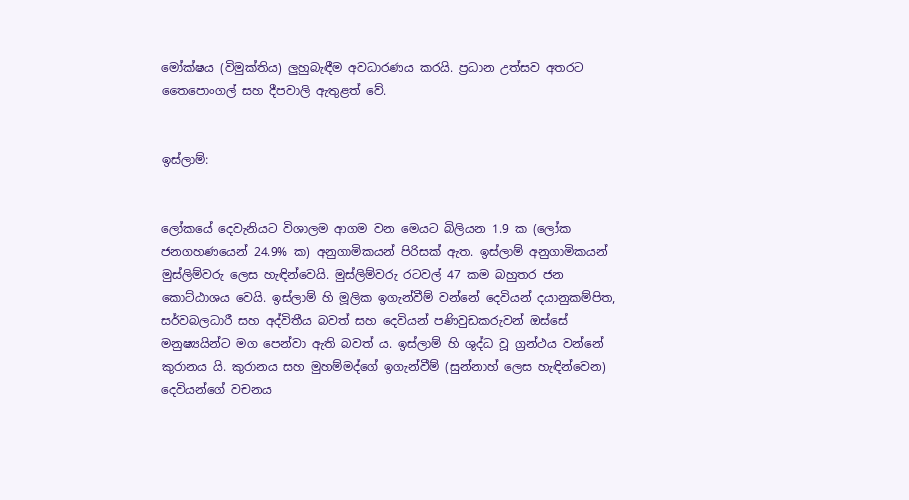මෝක්ෂය (විමුක්තිය) ලුහුබැඳීම අවධාරණය කරයි. ප්‍රධාන උත්සව අතරට තෛපොංගල් සහ දීපවාලි ඇතුළත් වේ.


ඉස්ලාම්:


ලෝකයේ දෙවැනියට විශාලම ආගම වන මෙයට බිලියන 1.9 ක (ලෝක ජනගහණයෙන් 24.9% ක) අනුගාමිකයන් පිරිසක් ඇත. ඉස්ලාම් අනුගාමිකයන් මුස්ලිම්වරු ලෙස හැඳින්වෙයි. මුස්ලිම්වරු රටවල් 47 කම බහුතර ජන කොට්ඨාශය වෙයි. ඉස්ලාම් හි මූලික ඉගැන්වීම් වන්නේ දෙවියන් දයානුකම්පිත, සර්වබලධාරී සහ අද්විතීය බවත් සහ දෙවියන් පණිවුඩකරුවන් ඔස්සේ මනුෂ්‍යයින්ට මග පෙන්වා ඇති බවත් ය. ඉස්ලාම් හි ශුද්ධ වූ ග්‍රන්ථය වන්නේ කුරානය යි. කුරානය සහ මුහම්මද්ගේ ඉගැන්වීම් (සුන්නාහ් ලෙස හැඳින්වෙන) දෙවියන්ගේ වචනය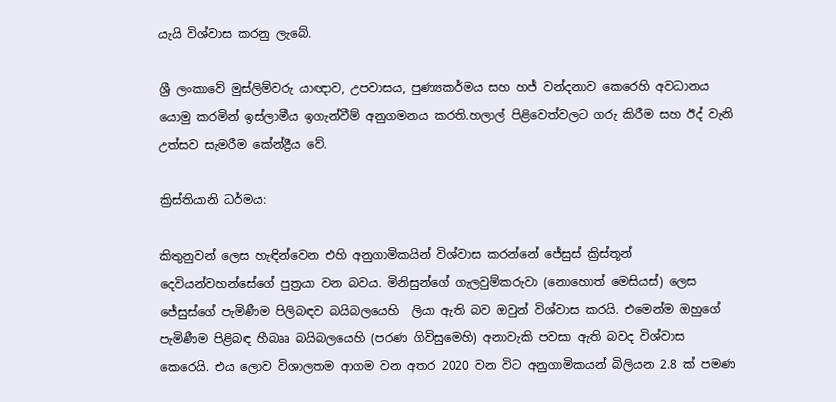යැයි විශ්වාස කරනු ලැබේ.

ශ්‍රී ලංකාවේ මුස්ලිම්වරු යාඥාව, උපවාසය, පුණ්‍යකර්මය සහ හජ් වන්දනාව කෙරෙහි අවධානය යොමු කරමින් ඉස්ලාමීය ඉගැන්වීම් අනුගමනය කරති.හලාල් පිළිවෙත්වලට ගරු කිරීම සහ ඊද් වැනි උත්සව සැමරීම කේන්ද්‍රීය වේ.

ක්‍රිස්තියානි ධර්මය:

කිතුනුවන් ලෙස හැඳින්වෙන එහි අනුගාමිකයින් විශ්වාස කරන්නේ ජේසුස් ක්‍රිස්තූන් දෙවියන්වහන්සේගේ පුත්‍රයා වන බවය. මිනිසුන්ගේ ගැලවුම්කරුවා (නොහොත් මෙසියස්) ලෙස ජේසුස්ගේ පැමිණීම පිලිබඳව බයිබලයෙහි  ලියා ඇති බව ඔවුන් විශ්වාස කරයි. එමෙන්ම ඔහුගේ පැමිණීම පිළිබඳ හීබෲ බයිබලයෙහි (පරණ ගිවිසුමෙහි) අනාවැකි පවසා ඇති බවද විශ්වාස කෙරෙයි. එය ලොව විශාලතම ආගම වන අතර 2020 වන විට අනුගාමිකයන් බිලියන 2.8 ක් පමණ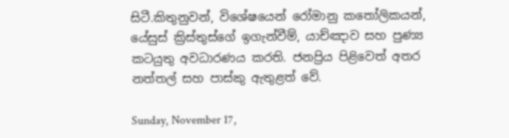සිටී.කිතුනුවන්, විශේෂයෙන් රෝමානු කතෝලිකයන්, යේසුස් ක්‍රිස්තුස්ගේ ඉගැන්වීම්, යාච්ඤාව සහ පුණ්‍ය කටයුතු අවධාරණය කරති. ජනප්‍රිය පිළිවෙත් අතර නත්තල් සහ පාස්කු ඇතුළත් වේ.

Sunday, November 17,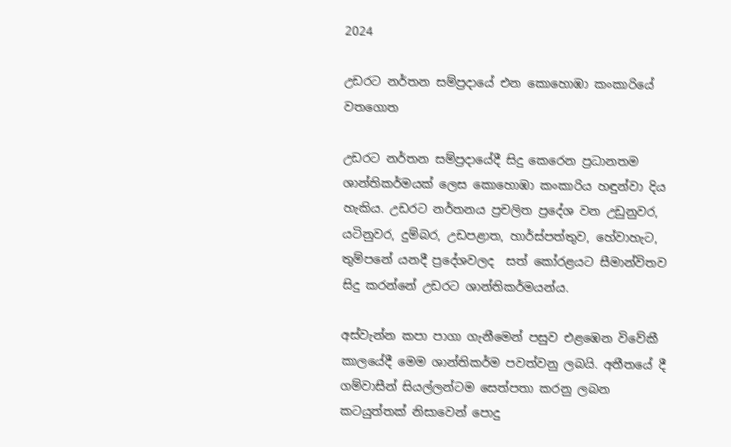2024

උඩරට නර්තන සම්ප්‍රදායේ එන කොහොඹා කංකාරියේ වතගොත

උඩරට නර්තන සම්ප්‍රදායේදී සිදු කෙරෙන ප්‍රධානතම ශාන්තිකර්මයක් ලෙස කොහොඹා කංකාරිය හඳුන්වා දිය හැකිය. උඩරට නර්තනය ප්‍රචලිත ප්‍රදේශ වන උඩුනුවර, යටිනුවර, දුම්බර, උඩපළාත, හාර්ස්පත්තුව, හේවාහැට, තුම්පනේ යනදී ප්‍රදේශවලද  සත් කෝරළයට සීමාන්විතව සිදු කරන්නේ උඩරට ශාන්තිකර්මයන්ය.

අස්වැන්න කපා පාගා ගැනීමෙන් පසුව එළඹෙන විවේකී කාලයේදී මෙම ශාන්තිකර්ම පවත්වනු ලබයි. අතීතයේ දී ගම්වාසීන් සියල්ලන්ටම සෙත්පතා කරනු ලබන කටයුත්තක් නිසාවෙන් පොදු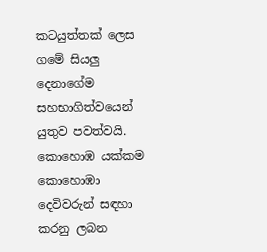කටයුත්තක් ලෙස ගමේ සියලු දෙනාගේම සහභාගිත්වයෙන් යුතුව පවත්වයි. කොහොඹ යක්කම කොහොඹා දෙවිවරුන් සඳහා කරනු ලබන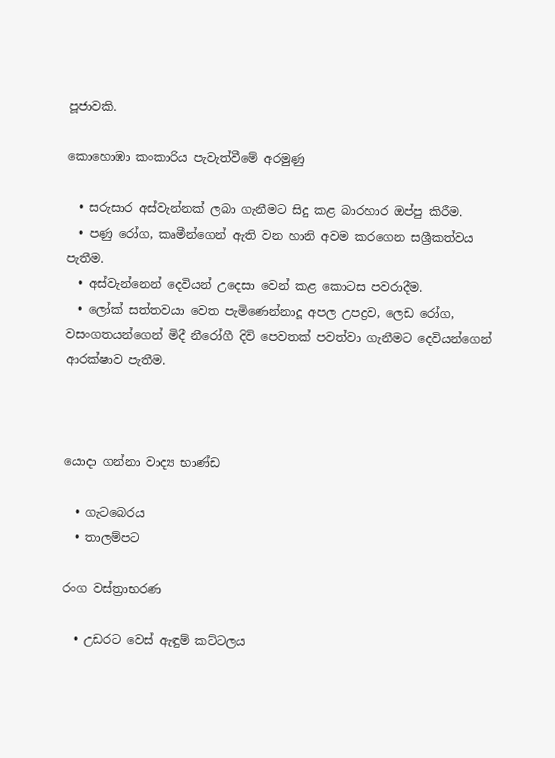පූජාවකි.

කොහොඹා කංකාරිය පැවැත්වීමේ අරමුණු

  • සරුසාර අස්වැන්නක් ලබා ගැනීමට සිදු කළ බාරහාර ඔප්පු කිරීම.
  • පණු රෝග, කෘමීන්ගෙන් ඇති වන හානි අවම කරගෙන සශ්‍රීකත්වය පැතීම.
  • අස්වැන්නෙන් දෙවියන් උදෙසා වෙන් කළ කොටස පවරාදීම.
  • ලෝක් සත්තවයා වෙත පැමිණෙන්නාදූ අපල උපද්‍රව, ලෙඩ රෝග, වසංගතයන්ගෙන් මිදී නීරෝගී දිවි පෙවතක් පවත්වා ගැනීමට දෙවියන්ගෙන් ආරක්ෂාව පැතීම.



යොදා ගන්නා වාද්‍ය භාණ්ඩ

  • ගැටබෙරය
  • තාලම්පට

රංග වස්ත්‍රාභරණ

  • උඩරට වෙස් ඇඳුම් කට්ටලය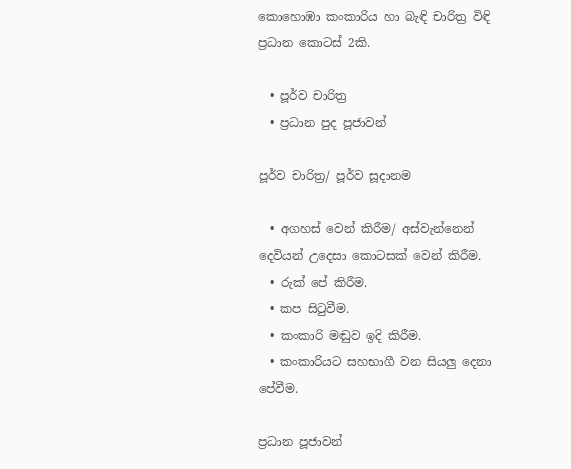කොහොඹා කංකාරිය හා බැඳි චාරිත්‍ර විඳි ප්‍රධාන කොටස් 2කි.

  • පූර්ව චාරිත්‍ර
  • ප්‍රධාන පුද පූජාවන්

පූර්ව චාරිත්‍ර/ පූර්ව සූදානම

  • අගහස් වෙන් කිරීම/ අස්වැන්නෙන් දෙවියන් උදෙසා කොටසක් වෙන් කිරීම.
  • රුක් පේ කිරීම.
  • කප සිටුවීම.
  • කංකාරි මඬුව ඉදි කිරීම.
  • කංකාරියට සහභාගී වන සියලු දෙනා පේවීම.

ප්‍රධාන පූජාවන්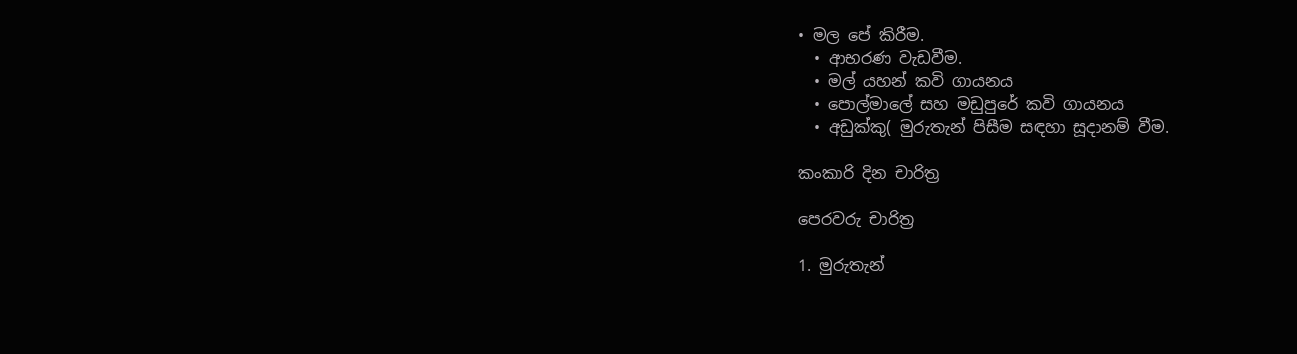• මල පේ කිරීම.
  • ආභරණ වැඩවීම.
  • මල් යහන් කවි ගායනය
  • පොල්මාලේ සහ මඩුපුරේ කවි ගායනය
  • අඩුක්කු( මුරුතැන් පිසීම සඳහා සූදානම් වීම.

කංකාරි දින චාරිත්‍ර

පෙරවරු චාරිත්‍ර

1. මුරුතැන්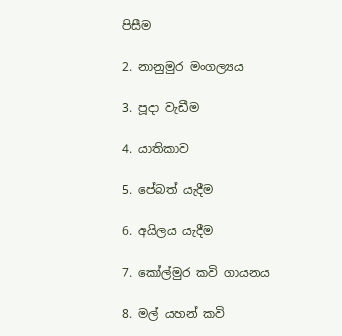පිසීම

2. නානුමුර මංගල්‍යය

3. පූදා වැඩීම

4. යාතිකාව

5. පේබත් යැදීම

6. අයිලය යැදීම

7. කෝල්මුර කවි ගායනය

8. මල් යහන් කවි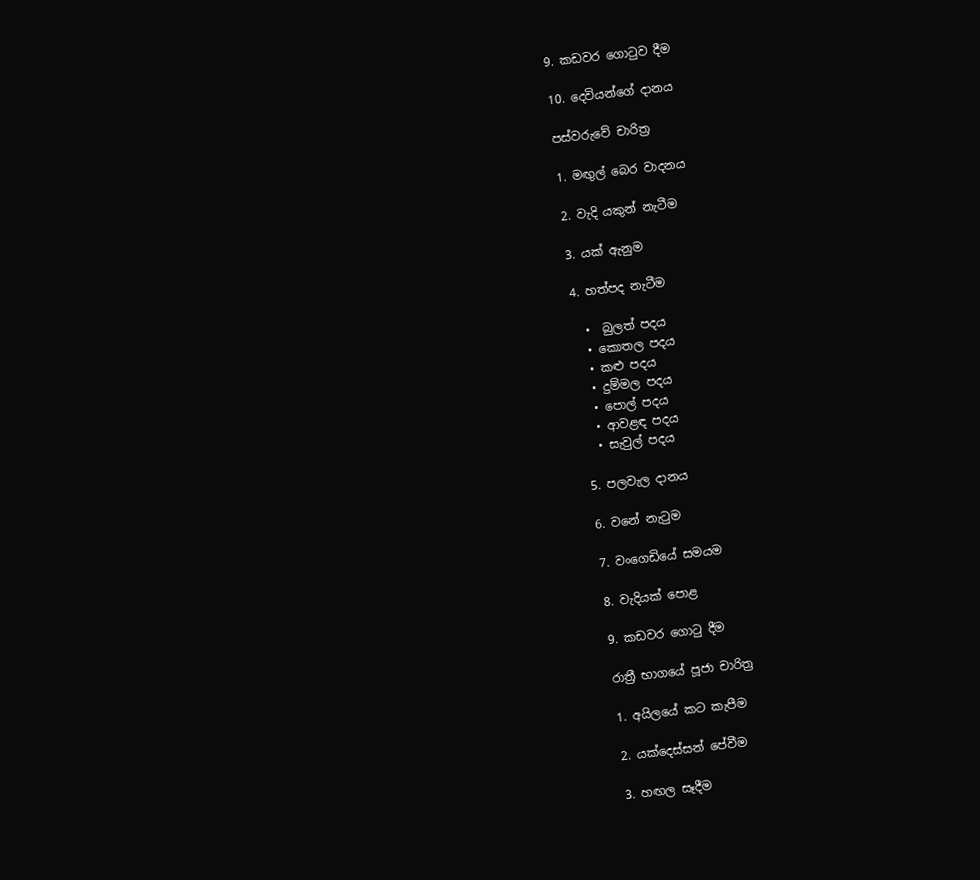9. කඩවර ගොටුව දීම

10. දෙවියන්ගේ දානය

පස්වරුවේ චාරිත්‍ර

1. මඟුල් බෙර වාදනය

2. වැදි යකුන් නැටීම

3. යක් ඇනුම

4. හත්පද නැටීම

  •  බුලත් පදය
  • කොතල පදය
  • කළු පදය
  • දුම්මල පදය
  • පොල් පදය
  • ආවළඳ පදය
  • සැවුල් පදය

5. පලවැල දානය

6. වනේ නැටුම

7. වංගෙඩියේ සමයම

8. වැදියක් පොළ

9. කඩවර ගොටු දීම

රාත්‍රී භාගයේ පූජා චාරිත්‍ර

1. අයිලයේ කට කැපීම

2. යක්දෙස්සන් පේවීම

3. හඟල සෑදීම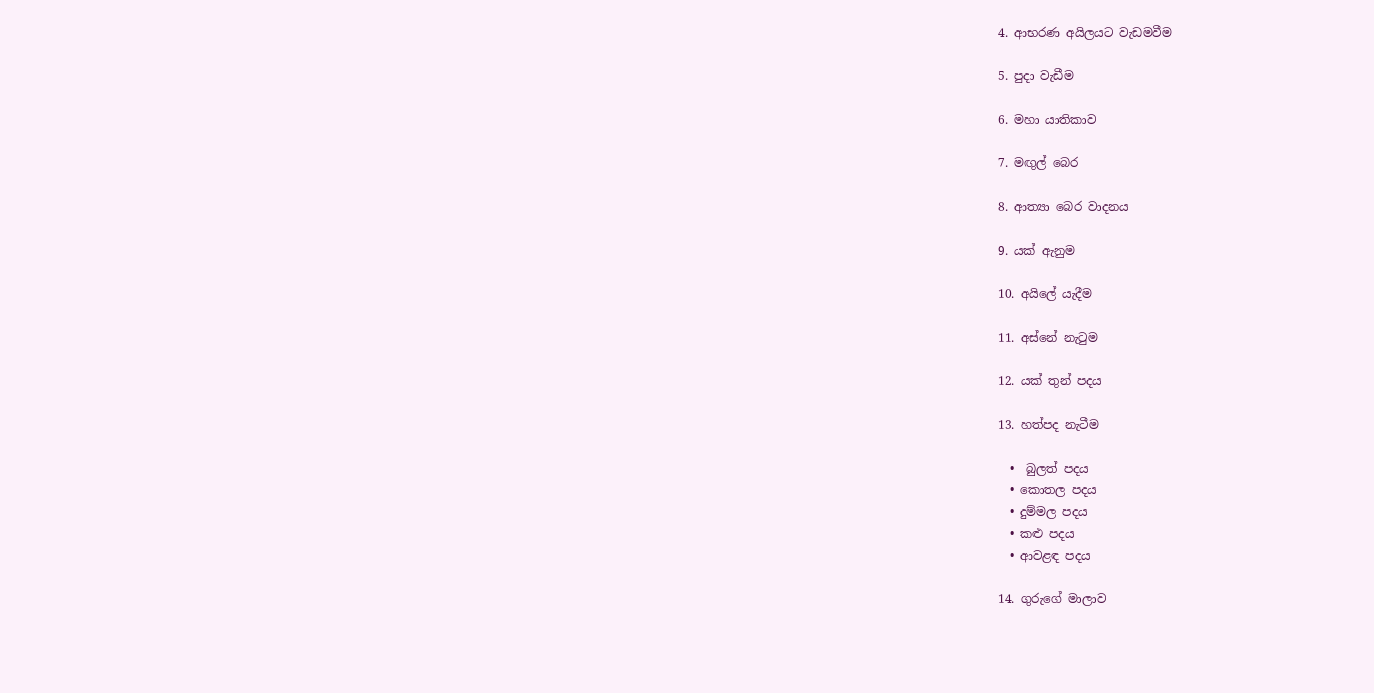4. ආභරණ අයිලයට වැඩමවීම

5. පුදා වැඩීම

6. මහා යාතිකාව

7. මඟුල් බෙර

8. ආත්‍යා බෙර වාදනය

9. යක් ඇනුම

10. අයිලේ යැදීම

11. අස්නේ නැටුම

12. යක් තුන් පදය

13. හත්පද නැටීම

  •  බුලත් පදය
  • කොතල පදය
  • දුම්මල පදය
  • කළු පදය
  • ආවළඳ පදය

14. ගුරුගේ මාලාව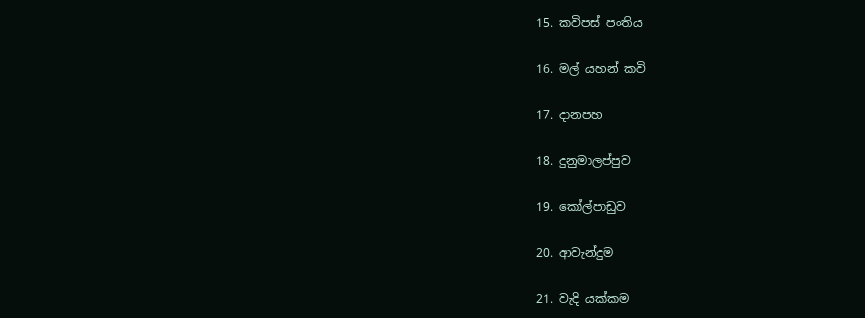15. කවිපස් පංතිය

16. මල් යහන් කවි

17. දානපහ

18. දුනුමාලප්පුව

19. කෝල්පාඩුව

20. ආවැන්දුම

21. වැදි යක්කම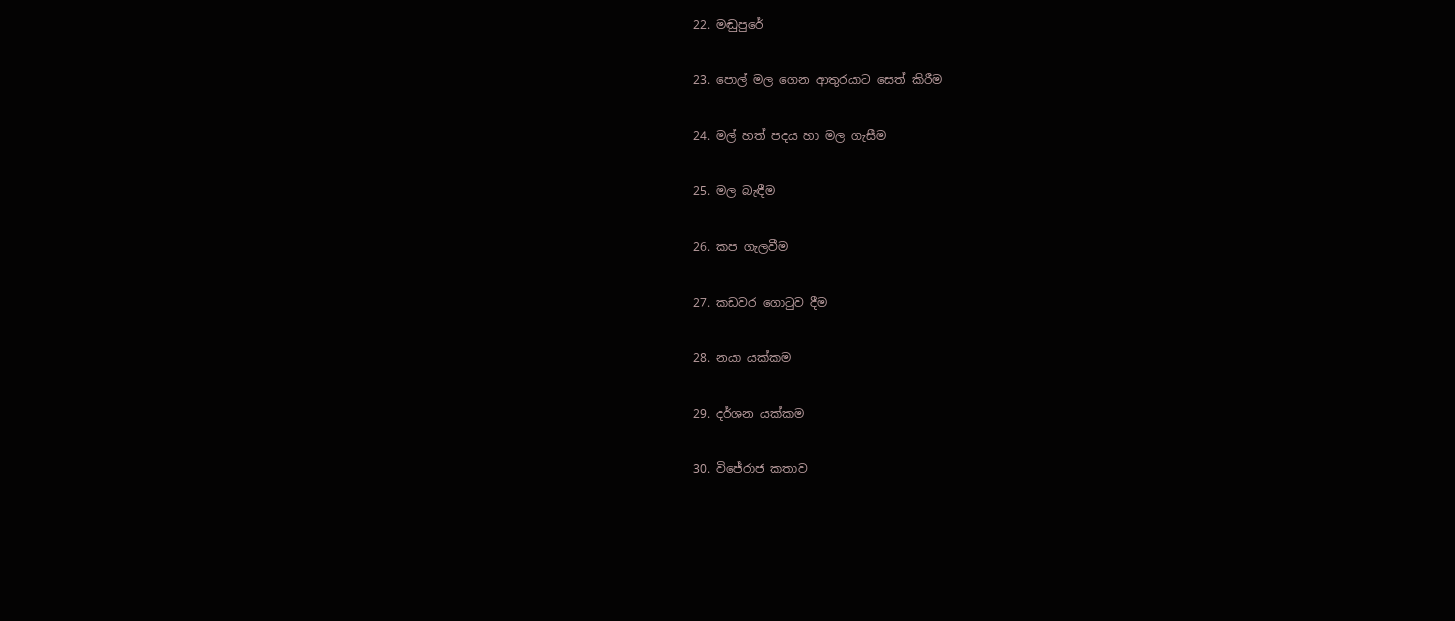22. මඬුපුරේ

23. පොල් මල ගෙන ආතුරයාට සෙත් කිරීම

24. මල් හත් පදය හා මල ගැසීම

25. මල බැඳීම

26. කප ගැලවීම

27. කඩවර ගොටුව දීම

28. නයා යක්කම

29. දර්ශන යක්කම

30. විජේරාජ කතාව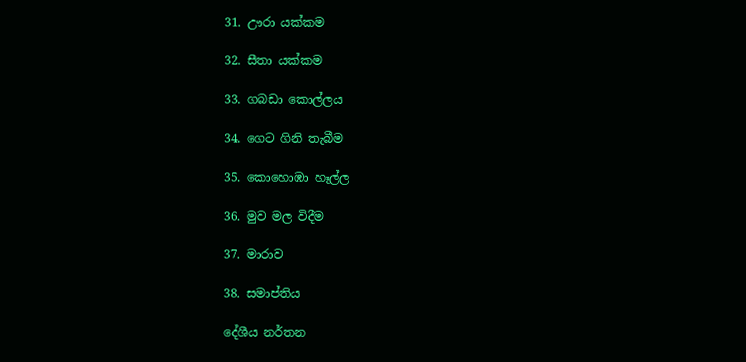31. ඌරා යක්කම

32. සීතා යක්කම

33. ගබඩා කොල්ලය

34. ගෙට ගිනි තැබීම

35. කොහොඹා හෑල්ල

36. මුව මල විදීම

37. මාරාව

38. සමාප්තිය

දේශීය නර්තන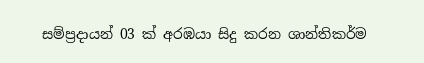සම්ප්‍රදායන් 03 ක් අරඹයා සිදු කරන ශාන්තිකර්ම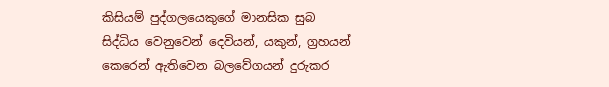කිසියම් පුද්ගලයෙකුගේ මානසික සුබ සිද්ධිය වෙනුවෙන් දෙවියන්, යකුන්, ග්‍රහයන් කෙරෙන් ඇතිවෙන බලවේගයන් දුරුකර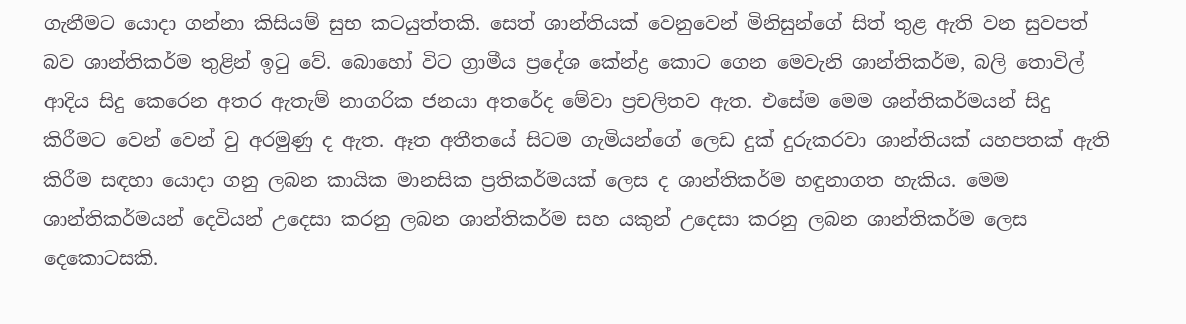ගැනීමට යොදා ගන්නා කිසියම් සුභ කටයුත්තකි. සෙත් ශාන්තියක් වෙනුවෙන් මිනිසුන්ගේ සිත් තුළ ඇති වන සුවපත් බව ශාන්තිකර්ම තුළින් ඉටු වේ. බොහෝ විට ග්‍රාමීය ප්‍රදේශ කේන්ද්‍ර කොට ගෙන මෙවැනි ශාන්තිකර්ම, බලි තොවිල් ආදිය සිදු කෙරෙන අතර ඇතැම් නාගරික ජනයා අතරේද මේවා ප්‍රචලිතව ඇත. එසේම මෙම ශන්තිකර්මයන් සිදු කිරීමට වෙන් වෙන් වු අරමුණු ද ඇත. ඈත අතීතයේ සිටම ගැමියන්ගේ ලෙඩ දුක් දුරුකරවා ශාන්තියක් යහපතක් ඇති කිරීම සඳහා යොදා ගනු ලබන කායික මානසික ප්‍රතිකර්මයක් ලෙස ද ශාන්තිකර්ම හඳුනාගත හැකිය. මෙම ශාන්තිකර්මයන් දෙවියන් උදෙසා කරනු ලබන ශාන්තිකර්ම සහ යකුන් උදෙසා කරනු ලබන ශාන්තිකර්ම ලෙස දෙකොටසකි.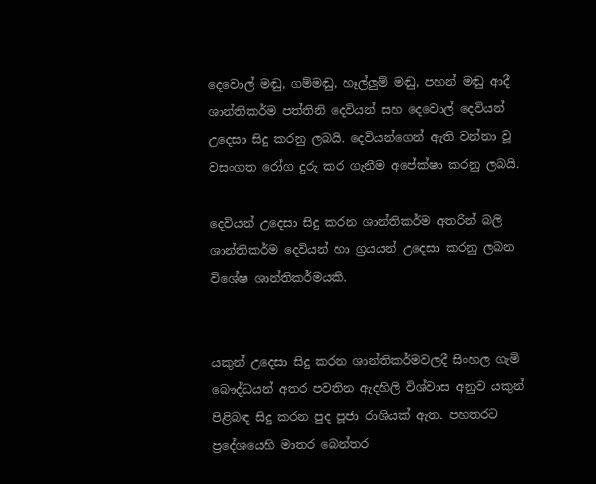දෙවොල් මඬු, ගම්මඬු, හෑල්ලුම් මඬු, පහන් මඬු ආදී ශාන්තිකර්ම පත්තිනි දෙවියන් සහ දෙවොල් දෙවියන් උදෙසා සිදු කරනු ලබයි. දෙවියන්ගෙන් ඇති වන්නා වූ වසංගත රෝග දුරු කර ගැනීම අපේක්ෂා කරනු ලබයි.

දෙවියන් උදෙසා සිදු කරන ශාන්තිකර්ම අතරින් බලි ශාන්තිකර්ම දෙවියන් හා ග්‍රයයන් උදෙසා කරනු ලබන විශේෂ ශාන්තිකර්මයකි.


යකුන් උදෙසා සිදු කරන ශාන්තිකර්මවලදී සිංහල ගැමි බෞද්ධයන් අතර පවතින ඇදහිලි විශ්වාස අනුව යකුන් පිළිබඳ සිදු කරන පුද පූජා රාශියක් ඇත. පහතරට ප්‍රදේශයෙහි මාතර බෙන්තර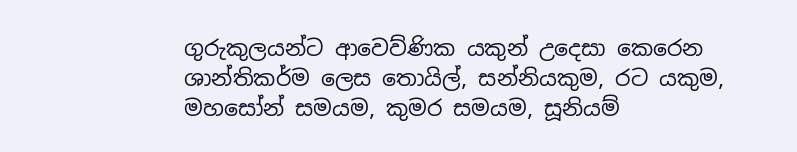ගුරුකුලයන්ට ආවෙව්ණික යකුන් උදෙසා කෙරෙන ශාන්තිකර්ම ලෙස තොයිල්, සන්නියකුම, රට යකුම, මහසෝන් සමයම, කුමර සමයම, සූනියම්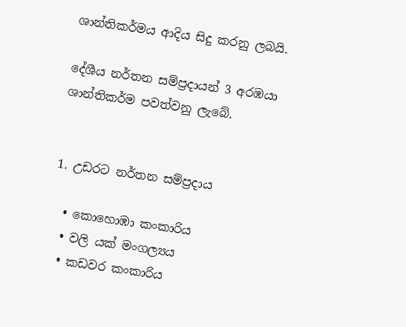ශාන්තිකර්මය ආදිය සිදු කරනු ලබයි.

දේශීය නර්තන සම්ප්‍රදායන් 3 අරඹයා ශාන්තිකර්ම පවත්වනු ලැබේ.


1. උඩරට නර්තන සම්ප්‍රදාය

  • කොහොඹා කංකාරිය
  • වලි යක් මංගල්‍යය
  • කඩවර කංකාරිය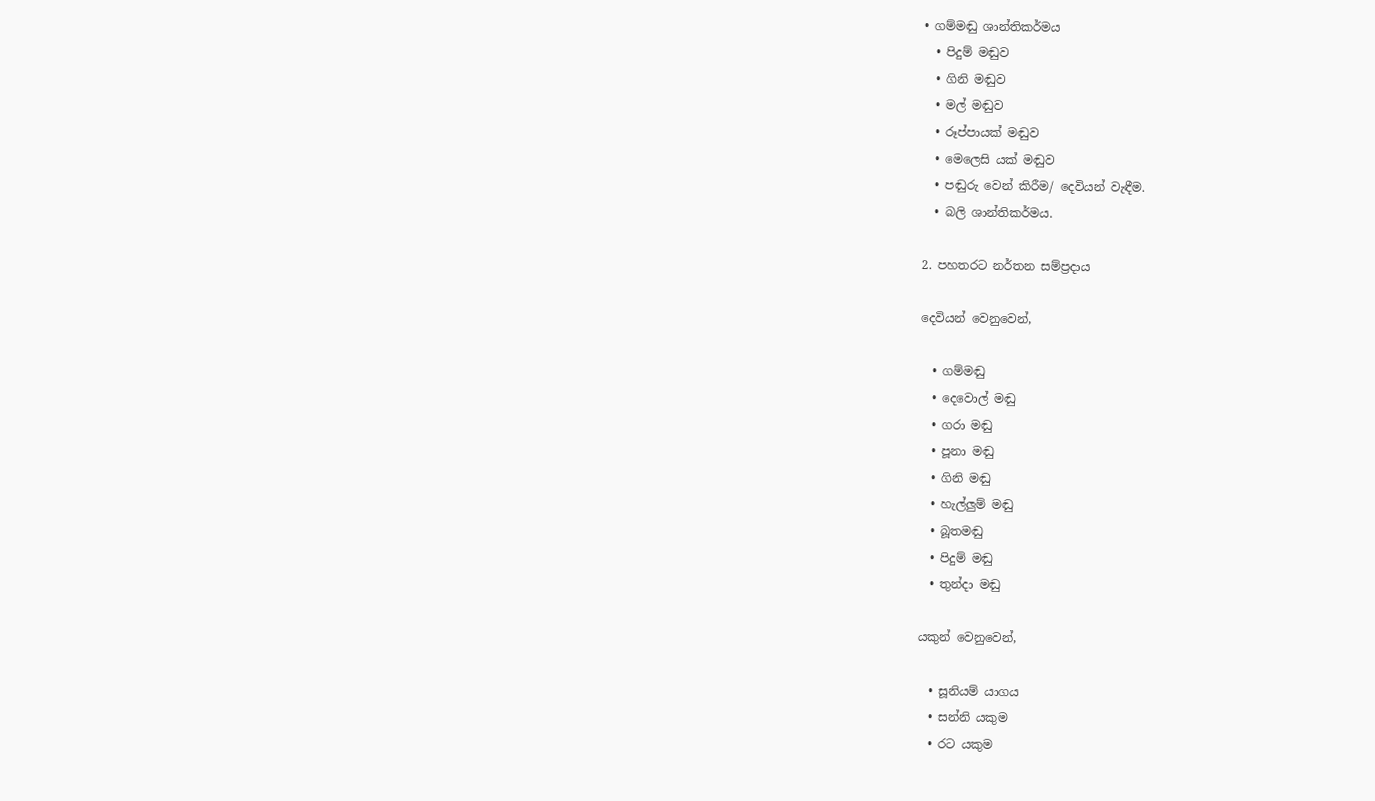• ගම්මඬු ශාන්තිකර්මය
  • පිදුම් මඬුව
  • ගිනි මඬුව
  • මල් මඬුව
  • රූප්පායක් මඬුව
  • මෙලෙසි යක් මඬුව
  • පඬුරු වෙන් කිරීම/ දෙවියන් වැඳීම.
  • බලි ශාන්තිකර්මය.

2. පහතරට නර්තන සම්ප්‍රදාය

දෙවියන් වෙනුවෙන්,

  • ගම්මඬු
  • දෙවොල් මඬු
  • ගරා මඬු
  • පූනා මඬු
  • ගිනි මඬු
  • හැල්ලුම් මඬු
  • බූතමඬු
  • පිදුම් මඬු
  • තුන්දා මඬු

යකුන් වෙනුවෙන්,

  • සූනියම් යාගය
  • සන්නි යකුම
  • රට යකුම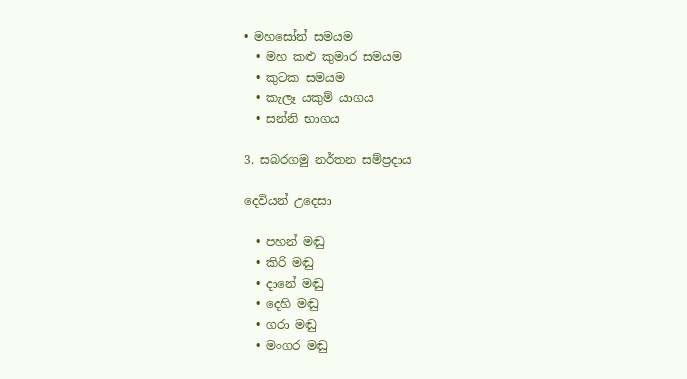• මහසෝන් සමයම
  • මහ කළු කුමාර සමයම
  • කුටක සමයම
  • කැලෑ යකුම් යාගය
  • සන්නි භාගය

3. සබරගමු නර්තන සම්ප්‍රදාය

දෙවියන් උදෙසා

  • පහන් මඬු
  • කිරි මඬු
  • දානේ මඬු
  • දෙහි මඬු
  • ගරා මඬු
  • මංගර මඬු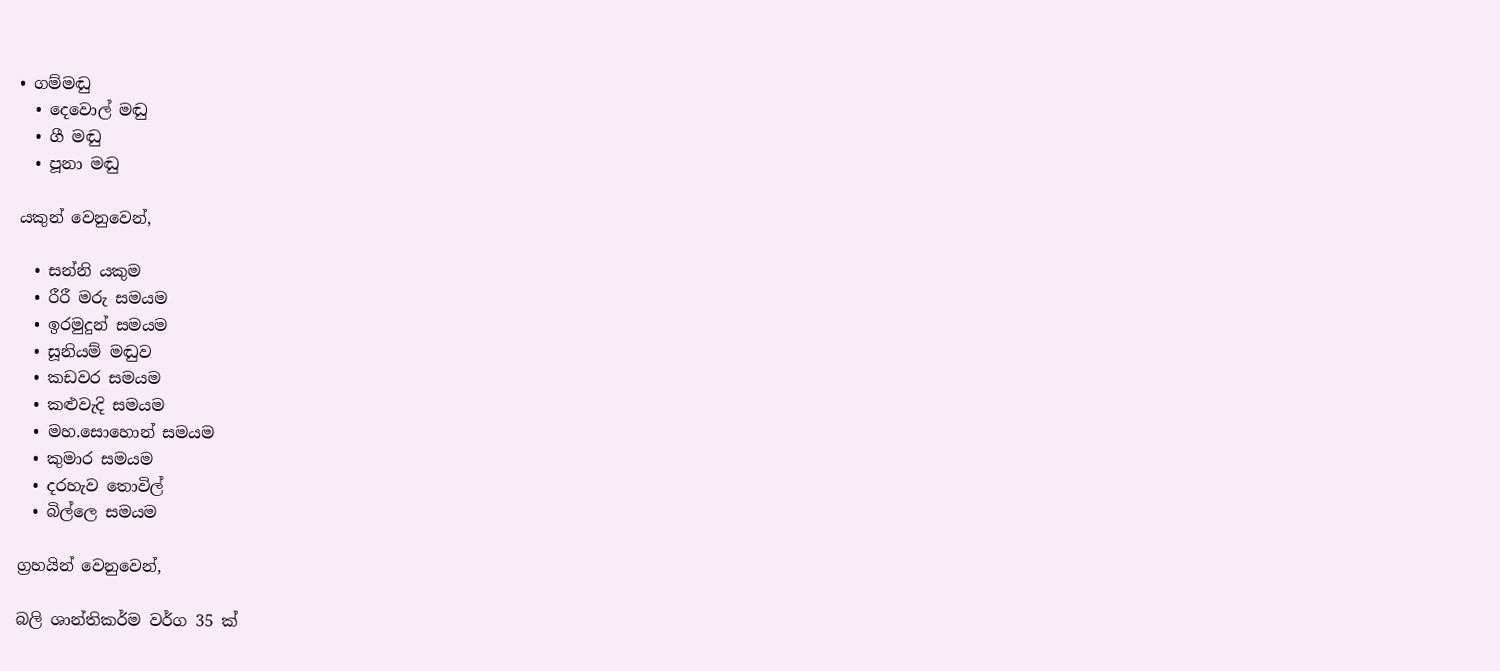• ගම්මඬු
  • දෙවොල් මඬු
  • ගී මඬු
  • පූනා මඬු

යකුන් වෙනුවෙන්,

  • සන්නි යකුම
  • රීරී මරු සමයම
  • ඉරමුදුන් සමයම
  • සූනියම් මඬුව
  • කඩවර සමයම
  • කළුවැදි සමයම
  • මහ.සොහොන් සමයම
  • කුමාර සමයම
  • දරහැව තොවිල්
  • බිල්ලෙ සමයම

ග්‍රහයින් වෙනුවෙන්,

බලි ශාන්තිකර්ම වර්ග 35 ක්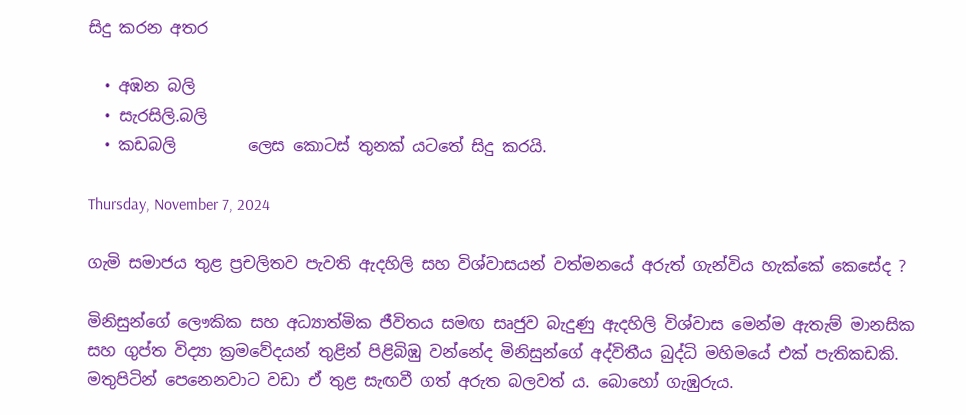සිදු කරන අතර

  • අඹන බලි
  • සැරසිලි.බලි
  • කඩබලි         ලෙස කොටස් තුනක් යටතේ සිදු කරයි.

Thursday, November 7, 2024

ගැමි සමාජය තුළ ප්‍රචලිතව පැවති ඇදහිලි සහ විශ්වාසයන් වත්මනයේ අරුත් ගැන්විය හැක්කේ කෙසේද ?

මිනිසුන්ගේ ලෞකික සහ අධ්‍යාත්මික ජීවිතය සමඟ සෘජුව බැදුණු ඇදහිලි විශ්වාස මෙන්ම ඇතැම් මානසික සහ ගුප්ත විද්‍යා ක්‍රමවේදයන් තුළින් පිළිබිඹු වන්නේද මිනිසුන්ගේ අද්විතීය බුද්ධි මහිමයේ එක් පැතිකඩකි. මතුපිටින් පෙනෙනවාට වඩා ඒ තුළ සැඟවී ගත් අරුත බලවත්‍ ය. බොහෝ ගැඹුරුය.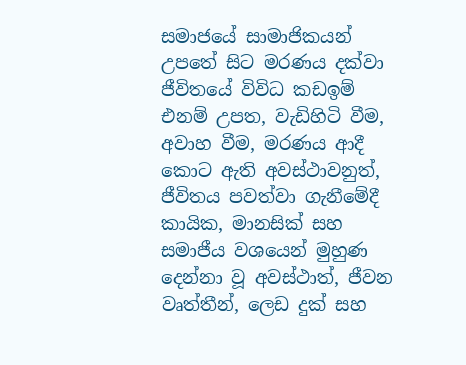සමාජයේ සාමාජිකයන් උපතේ සිට මරණය දක්වා ජීවිතයේ විවිධ කඩඉම් එනම් උපත, වැඩිහිටි වීම, අවාහ වීම, මරණය ආදී කොට ඇති අවස්ථාවනුත්, ජීවිතය පවත්වා ගැනීමේදී කායික, මානසික් සහ සමාජීය වශයෙන් මුහුණ දෙන්නා වූ අවස්ථාත්, ජීවන වෘත්තීන්, ලෙඩ දුක් සහ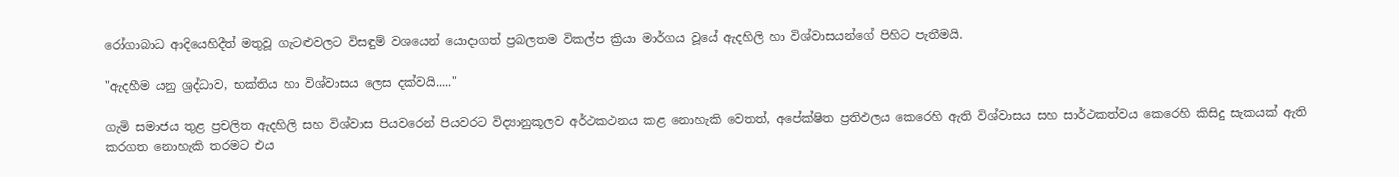රෝගාබාධ ආදියෙහිදීත් මතුවූ ගැටළුවලට විසඳුම් වශයෙන් යොදාගත් ප්‍රබලතම විකල්ප ක්‍රියා මාර්ගය වූයේ ඇදහිලි හා විශ්වාසයන්ගේ පිහිට පැතීමයි.

"ඇදහීම යනු ශ්‍රද්ධාව, භක්තිය හා විශ්වාසය ලෙස දක්වයි....."

ගැමි සමාජය තුළ ප්‍රචලිත ඇදහිලි සහ විශ්වාස පියවරෙන් පියවරට විද්‍යානුකූලව අර්ථකථනය කළ නොහැකි වෙතත්, අපේක්ෂිත ප්‍රතිඵලය කෙරෙහි ඇති විශ්වාසය සහ සාර්ථකත්වය කෙරෙහි කිසිදු සැකයක් ඇති කරගත නොහැකි තරමට එය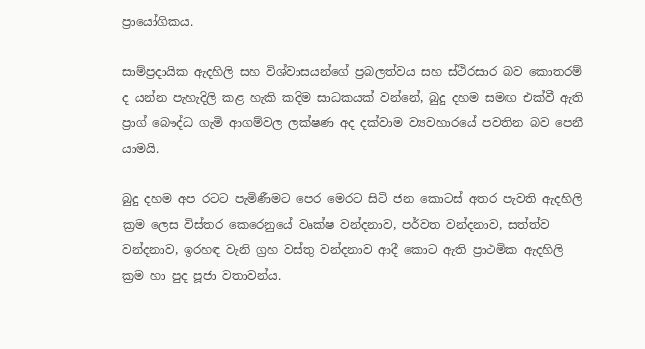ප්‍රායෝගිකය.

සාම්ප්‍රදායික ඇදහිලි සහ විශ්වාසයන්ගේ ප්‍රබලත්වය සහ ස්ථිරසාර බව කොතරම් ද යන්න පැහැදිලි කළ හැකි කදිම සාධකයක් වන්නේ, බුදු දහම සමඟ එක්වී ඇති ප්‍රාග් බෞද්ධ ගැමි ආගම්වල ලක්ෂණ අද දක්වාම ව්‍යවහාරයේ පවතින බව පෙනී යාමයි.

බුදු දහම අප රටට පැමිණීමට පෙර මෙරට සිටි ජන කොටස් අතර පැවති ඇදහිලි ක්‍රම ලෙස විස්තර කෙරෙනුයේ වෘක්ෂ වන්දනාව, පර්වත වන්දනාව, සත්ත්ව වන්දනාව, ඉරහඳ වැනි ග්‍රහ වස්තු වන්දනාව ආදී කොට ඇති ප්‍රාථමික ඇදහිලි ක්‍රම හා පුද පූජා වතාවන්ය.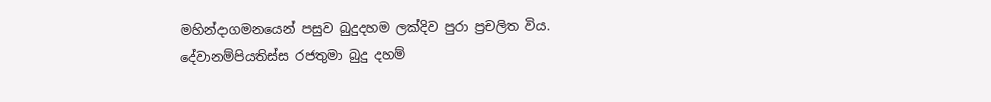මහින්දාගමනයෙන් පසුව බුදුදහම ලක්දිව පුරා ප්‍රචලිත විය. දේවානම්පියතිස්ස රජතුමා බුදු දහම්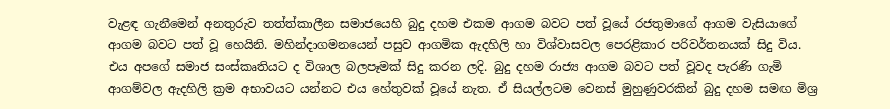වැළඳ ගැනීමෙන් අනතුරුව තත්ත්කාලීන සමාජයෙහි බුදු දහම එකම ආගම බවට පත් වූයේ රජතුමාගේ ආගම වැසියාගේ ආගම බවට පත් වූ හෙයිනි. මහින්දාගමනයෙන් පසුව ආගමික ඇදහිලි හා විශ්වාසවල පෙරළිකාර පරිවර්තනයක් සිදු විය. එය අපගේ සමාජ සංස්කෘතියට ද විශාල බලපෑමක් සිදු කරන ලදි. බුදු දහම රාජ්‍ය ආගම බවට පත් වූවද පැරණි ගැමි ආගම්වල ඇදහිලි ක්‍රම අභාවයට යන්නට එය හේතුවක් වූයේ නැත. ඒ සියල්ලටම වෙනස් මුහුණුවරකින් බුදු දහම සමඟ මිශ්‍ර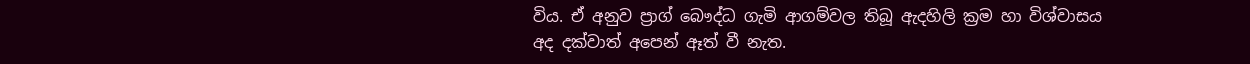විය. ඒ අනුව ප්‍රාග් බෞද්ධ ගැමි ආගම්වල තිබූ ඇදහිලි ක්‍රම හා විශ්වාසය අද දක්වාත් අපෙන් ඈත් වී නැත.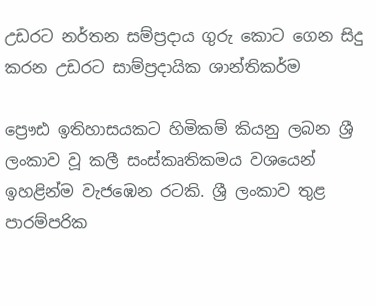උඩරට නර්තන සම්ප්‍රදාය ගුරු කොට ගෙන සිදු කරන උඩරට සාම්ප්‍රදායික ශාන්තිකර්ම

ප්‍රෞඪ ඉතිහාසයකට හිමිකම් කියනු ලබන ශ්‍රී ලංකාව වූ කලී සංස්කෘතිකමය වශයෙන් ඉහළින්ම වැජඹෙන රටකි. ශ්‍රී ලංකාව තුළ පාරම්පරික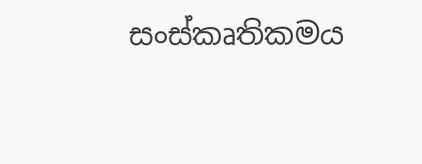සංස්කෘතිකමය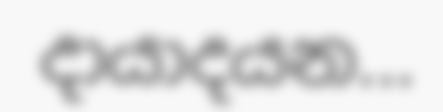දායාදයන...